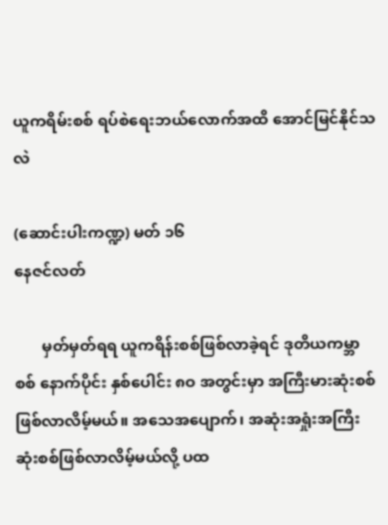ယူကရိမ်းစစ် ရပ်စဲရေးဘယ်လောက်အထိ အောင်မြင်နိုင်သလဲ

(ဆောင်းပါးကဏ္ဍ) မတ် ၁၆
နေဇင်လတ်

       မှတ်မှတ်ရရ ယူကရိန်းစစ်ဖြစ်လာခဲ့ရင် ဒုတိယကမ္ဘာစစ် နောက်ပိုင်း နှစ်ပေါင်း ၈ဝ အတွင်းမှာ အကြီးမားဆုံးစစ်ဖြစ်လာလိမ့်မယ်။ အသေအပျောက်၊ အဆုံးအရှုံးအကြီးဆုံးစစ်ဖြစ်လာလိမ့်မယ်လို့ ပထ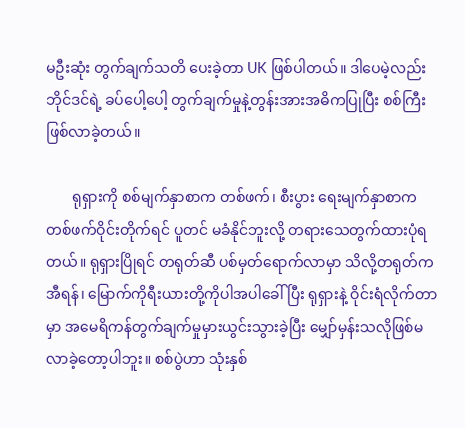မဦးဆုံး တွက်ချက်သတိ ပေးခဲ့တာ UK ဖြစ်ပါတယ်။ ဒါပေမဲ့လည်း ဘိုင်ဒင်ရဲ့ ခပ်ပေါ့ပေါ့ တွက်ချက်မှုနဲ့တွန်းအားအဓိကပြုပြီး စစ်ကြီးဖြစ်လာခဲ့တယ်။

       ရုရှားကို စစ်မျက်နှာစာက တစ်ဖက်၊ စီးပွား ရေးမျက်နှာစာက တစ်ဖက်ဝိုင်းတိုက်ရင် ပူတင် မခံနိုင်ဘူးလို့ တရားသေတွက်ထားပုံရတယ်။ ရုရှားပြိုရင် တရုတ်ဆီ ပစ်မှတ်ရောက်လာမှာ သိလို့တရုတ်က အီရန်၊ မြောက်ကိုရီးယားတို့ကိုပါအပါခေါ်ပြီး ရုရှားနဲ့ ဝိုင်းရံလိုက်တာမှာ အမေရိကန်တွက်ချက်မှုမှားယွင်းသွားခဲ့ပြီး မျှော်မှန်းသလိုဖြစ်မလာခဲ့တော့ပါဘူး။ စစ်ပွဲဟာ သုံးနှစ်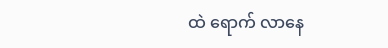ထဲ ရောက် လာနေ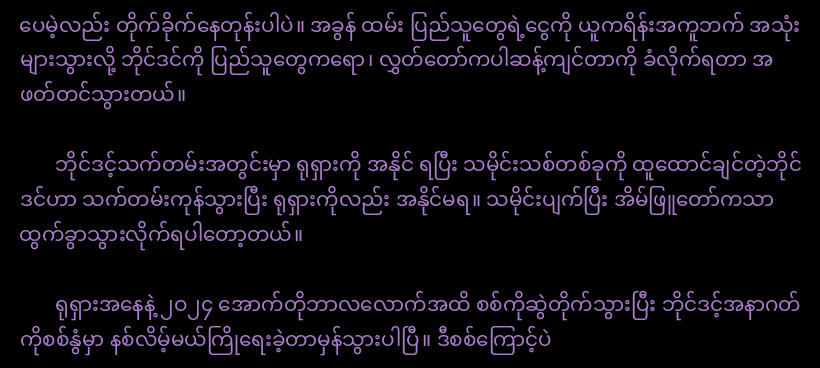ပေမဲ့လည်း တိုက်ခိုက်နေတုန်းပါပဲ။ အခွန် ထမ်း ပြည်သူတွေရဲ့ငွေကို ယူကရိန်းအကူဘက် အသုံးများသွားလို့ ဘိုင်ဒင်ကို ပြည်သူတွေကရော၊ လွှတ်တော်ကပါဆန့်ကျင်တာကို ခံလိုက်ရတာ အဖတ်တင်သွားတယ်။

       ဘိုင်ဒင့်သက်တမ်းအတွင်းမှာ ရုရှားကို အနိုင် ရပြီး သမိုင်းသစ်တစ်ခုကို ထူထောင်ချင်တဲ့ဘိုင်ဒင်ဟာ သက်တမ်းကုန်သွားပြီး ရုရှားကိုလည်း အနိုင်မရ။ သမိုင်းပျက်ပြီး အိမ်ဖြူတော်ကသာ ထွက်ခွာသွားလိုက်ရပါတော့တယ်။

       ရုရှားအနေနဲ့ ၂ဝ၂၄ အောက်တိုဘာလလောက်အထိ စစ်ကိုဆွဲတိုက်သွားပြီး ဘိုင်ဒင့်အနာဂတ်ကိုစစ်နွံမှာ နစ်လိမ့်မယ်ကြိုရေးခဲ့တာမှန်သွားပါပြီ။ ဒီစစ်ကြောင့်ပဲ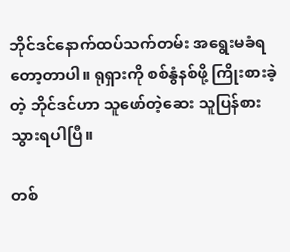ဘိုင်ဒင်နောက်ထပ်သက်တမ်း အရွေးမခံရတော့တာပါ။ ရုရှားကို စစ်နွံနစ်ဖို့ ကြိုးစားခဲ့တဲ့ ဘိုင်ဒင်ဟာ သူဖော်တဲ့ဆေး သူပြန်စားသွားရပါပြီ။

တစ်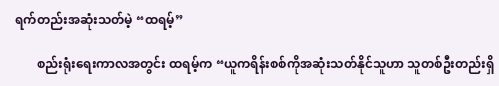ရက်တည်းအဆုံးသတ်မဲ့ “ထရမ့်”

       စည်းရုံးရေးကာလအတွင်း ထရမ့်က “ယူကရိန်းစစ်ကိုအဆုံးသတ်နိုင်သူဟာ သူတစ်ဦးတည်းရှိ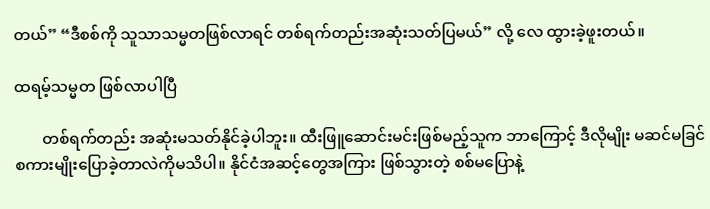တယ်” “ဒီစစ်ကို သူသာသမ္မတဖြစ်လာရင် တစ်ရက်တည်းအဆုံးသတ်ပြမယ်” လို့ လေ ထွားခဲ့ဖူးတယ်။

ထရမ့်သမ္မတ ဖြစ်လာပါပြီ

       တစ်ရက်တည်း အဆုံးမသတ်နိုင်ခဲ့ပါဘူး။ ထီးဖြူဆောင်းမင်းဖြစ်မည့်သူက ဘာကြောင့် ဒီလိုမျိုး မဆင်မခြင် စကားမျိုးပြောခဲ့တာလဲကိုမသိပါ။ နိုင်ငံအဆင့်တွေအကြား ဖြစ်သွားတဲ့ စစ်မပြောနဲ့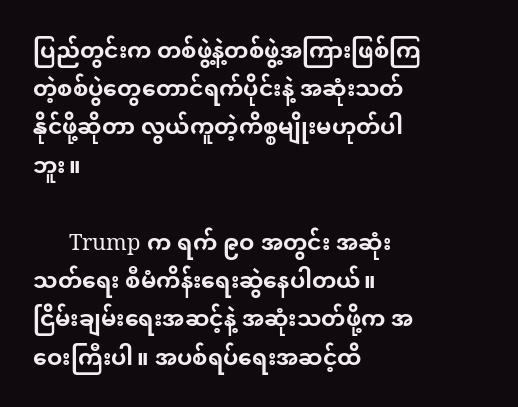ပြည်တွင်းက တစ်ဖွဲ့နဲ့တစ်ဖွဲ့အကြားဖြစ်ကြတဲ့စစ်ပွဲတွေတောင်ရက်ပိုင်းနဲ့ အဆုံးသတ်နိုင်ဖို့ဆိုတာ လွယ်ကူတဲ့ကိစ္စမျိုးမဟုတ်ပါဘူး။

      Trump က ရက် ၉ဝ အတွင်း အဆုံးသတ်ရေး စီမံကိန်းရေးဆွဲနေပါတယ်။ ငြိမ်းချမ်းရေးအဆင့်နဲ့ အဆုံးသတ်ဖို့က အဝေးကြီးပါ။ အပစ်ရပ်ရေးအဆင့်ထိ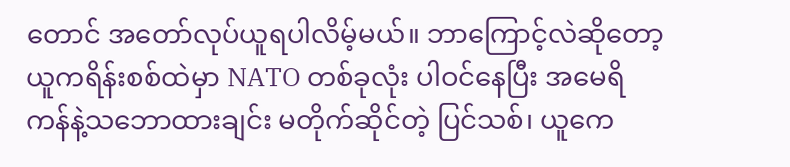တောင် အတော်လုပ်ယူရပါလိမ့်မယ်။ ဘာကြောင့်လဲဆိုတော့ ယူကရိန်းစစ်ထဲမှာ NATO တစ်ခုလုံး ပါဝင်နေပြီး အမေရိကန်နဲ့သဘောထားချင်း မတိုက်ဆိုင်တဲ့ ပြင်သစ်၊ ယူကေ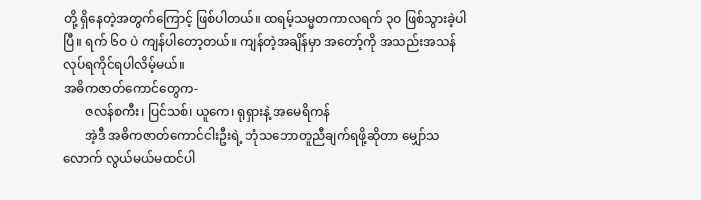တို့ ရှိနေတဲ့အတွက်ကြောင့် ဖြစ်ပါတယ်။ ထရမ့်သမ္မတကာလရက် ၃ဝ ဖြစ်သွားခဲ့ပါပြီ။ ရက် ၆ဝ ပဲ ကျန်ပါတော့တယ်။ ကျန်တဲ့အချိန်မှာ အတော့်ကို အသည်းအသန်လုပ်ရကိုင်ရပါလိမ့်မယ်။
အဓိကဇာတ်ကောင်တွေက-
       ဇလန်စကီး၊ ပြင်သစ်၊ ယူကေ၊ ရုရှားနဲ့ အမေရိကန်
       အဲ့ဒီ အဓိကဇာတ်ကောင်ငါးဦးရဲ့ ဘုံသဘောတူညီချက်ရဖို့ဆိုတာ မျှော်သလောက် လွယ်မယ်မထင်ပါ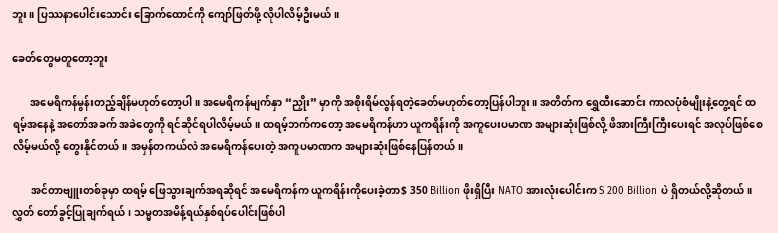ဘူး။ ပြဿနာပေါင်းသောင်း ခြောက်ထောင်ကို ကျော်ဖြတ်ဖို့ လိုပါလိမ့်ဦးမယ်။

ခေတ်တွေမတူတော့ဘူး

       အမေရိကန်မွန်းတည့်ချိန်မဟုတ်တော့ပါ။ အမေရိကန်မျက်နှာ “ညှိုး” မှာကို အစိုးရိမ်လွန်ရတဲ့ခေတ်မဟုတ်တော့ပြန်ပါဘူး။ အတိတ်က ရွှေထီးဆောင်း ကာလပုံစံမျိုးနဲ့တွေ့ရင် ထရမ့်အနေနဲ့ အတော်အခက် အခဲတွေကို ရင်ဆိုင်ရပါလိမ့်မယ်။ ထရမ့်ဘက်ကတော့ အမေရိကန်ဟာ ယူကရိန်းကို အကူပေးပမာဏ အများဆုံးဖြစ်လို့ ဖိအားကြီးကြီးပေးရင် အလုပ်ဖြစ်စေလိမ့်မယ်လို့ တွေးနိုင်တယ်။ အမှန်တကယ်လဲ အမေရိကန်ပေးတဲ့ အကူပမာဏက အများဆုံးဖြစ်နေပြန်တယ်။

       အင်တာဗျူးတစ်ခုမှာ ထရမ့် ဖြေသွားချက်အရဆိုရင် အမေရိကန်က ယူကရိန်းကိုပေးခဲ့တာ$ 350 Billion ဖိုးရှိပြီး NATO အားလုံးပေါင်းက S 200 Billion ပဲ ရှိတယ်လို့ဆိုတယ်။ လွှတ် တော်ခွင့်ပြုချက်ရယ်၊ သမ္မတအမိန့်ရယ်နှစ်ရပ်ပေါင်းဖြစ်ပါ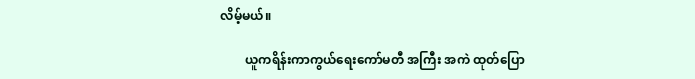လိမ့်မယ်။

        ယူကရိန်းကာကွယ်ရေးကော်မတီ အကြီး အကဲ ထုတ်ပြော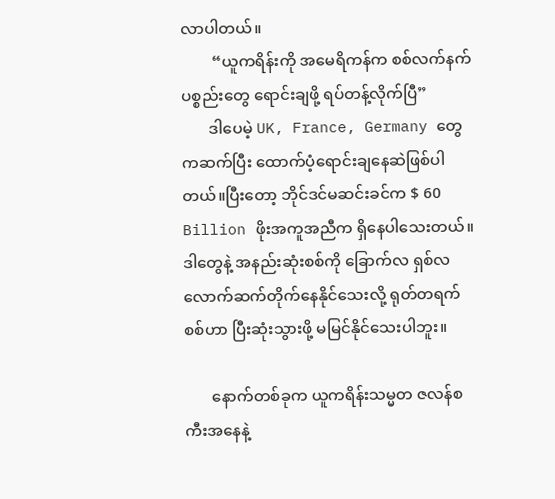လာပါတယ်။
        “ယူကရိန်းကို အမေရိကန်က စစ်လက်နက် ပစ္စည်းတွေ ရောင်းချဖို့ ရပ်တန့်လိုက်ပြီ”
       ဒါပေမဲ့ UK, France, Germany တွေကဆက်ပြီး ထောက်ပံ့ရောင်းချနေဆဲဖြစ်ပါတယ်။ပြီးတော့ ဘိုင်ဒင်မဆင်းခင်က $ 60 Billion ဖိုးအကူအညီက ရှိနေပါသေးတယ်။ ဒါတွေနဲ့ အနည်းဆုံးစစ်ကို ခြောက်လ ရှစ်လလောက်ဆက်တိုက်နေနိုင်သေးလို့ ရုတ်တရက်စစ်ဟာ ပြီးဆုံးသွားဖို့ မမြင်နိုင်သေးပါဘူး။

       နောက်တစ်ခုက ယူကရိန်းသမ္မတ ဇလန်စကီးအနေနဲ့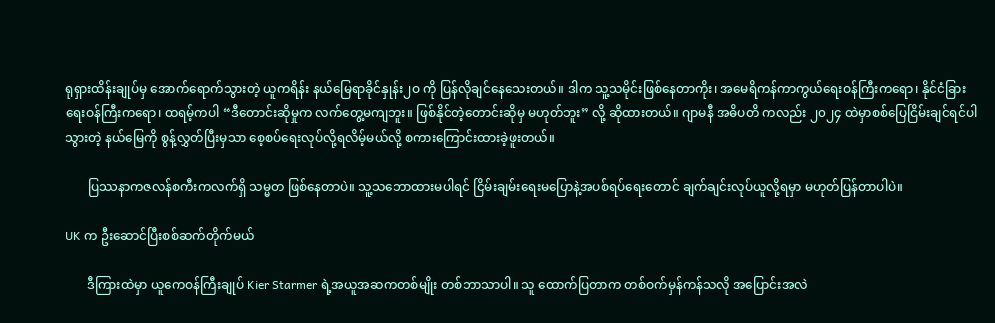ရုရှားထိန်းချုပ်မှ အောက်ရောက်သွားတဲ့ ယူကရိန်း နယ်မြေရာခိုင်နှုန်း၂ဝ ကို ပြန်လိုချင်နေသေးတယ်။ ဒါက သူ့သမိုင်းဖြစ်နေတာကိုး၊ အမေရိကန်ကာကွယ်ရေးဝန်ကြီးကရော၊ နိုင်ငံခြား ရေးဝန်ကြီးကရော၊ ထရမ့်ကပါ “ဒီတောင်းဆိုမှုက လက်တွေ့မကျဘူး။ ဖြစ်နိုင်တဲ့တောင်းဆိုမှ မဟုတ်ဘူး” လို့ ဆိုထားတယ်။ ဂျာမနီ အဓိပတိ ကလည်း ၂၀၂၄ ထဲမှာစစ်ပြေငြိမ်းချင်ရင်ပါသွားတဲ့ နယ်မြေကို စွန့်လွှတ်ပြီးမှသာ စေ့စပ်ရေးလုပ်လို့ရလိမ့်မယ်လို့ စကားကြောင်းထားခဲ့ဖူးတယ်။

       ပြဿနာကဇလန်စကီးကလက်ရှိ သမ္မတ ဖြစ်နေတာပဲ။ သူ့သဘောထားမပါရင် ငြိမ်းချမ်းရေးမပြောနဲ့အပစ်ရပ်ရေးတောင် ချက်ချင်းလုပ်ယူလို့ရမှာ မဟုတ်ပြန်တာပါပဲ။

UK က ဦးဆောင်ပြီးစစ်ဆက်တိုက်မယ်

       ဒီကြားထဲမှာ ယူကေဝန်ကြီးချုပ် Kier Starmer ရဲ့အယူအဆကတစ်မျိုး တစ်ဘာသာပါ။ သူ ထောက်ပြတာက တစ်ဝက်မှန်ကန်သလို အပြောင်းအလဲ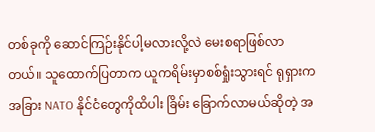တစ်ခုကို ဆောင်ကြဉ်းနိုင်ပါ့မလားလို့လဲ မေးစရာဖြစ်လာတယ်။ သူထောက်ပြတာက ယူကရိမ်းမှာစစ်ရှုံးသွားရင် ရုရှားက အခြား NATO နိုင်ငံတွေကိုထိပါး ခြိမ်း ခြောက်လာမယ်ဆိုတဲ့ အ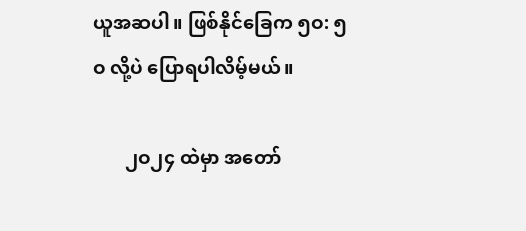ယူအဆပါ။ ဖြစ်နိုင်ခြေက ၅ဝ: ၅ဝ လို့ပဲ ပြောရပါလိမ့်မယ်။

       ၂ဝ၂၄ ထဲမှာ အတော်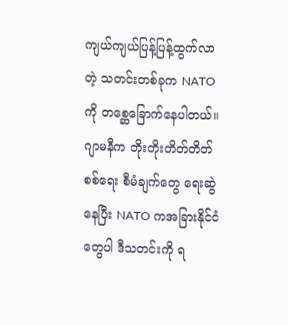ကျယ်ကျယ်ပြန့်ပြန့်ထွက်လာတဲ့ သတင်းတစ်ခုက NATO ကို တစ္ဆေခြောက်နေပါတယ်။ ဂျာမနီက တိုးတိုးတိတ်တိတ်စစ်ရေး စီမံချက်တွေ ရေးဆွဲနေပြီး NATO ကအခြားနိုင်ငံတွေပါ ဒီသတင်းကို ရ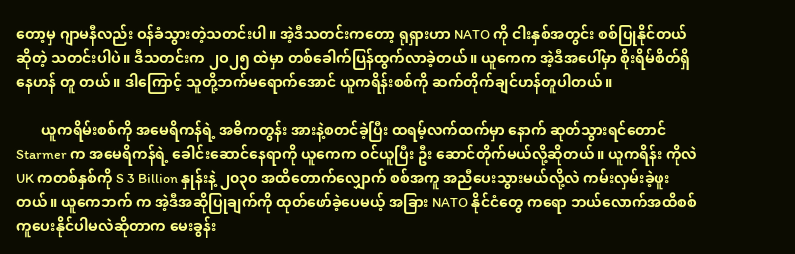တော့မှ ဂျာမနီလည်း ဝန်ခံသွားတဲ့သတင်းပါ။ အဲ့ဒီသတင်းကတော့ ရုရှားဟာ NATO ကို ငါးနှစ်အတွင်း စစ်ပြုနိုင်တယ်ဆိုတဲ့ သတင်းပါပဲ။ ဒီသတင်းက ၂ဝ၂၅ ထဲမှာ တစ်ခေါက်ပြန်ထွက်လာခဲ့တယ်။ ယူကေက အဲ့ဒီအပေါ်မှာ စိုးရိမ်စိတ်ရှိနေဟန် တူ တယ်။ ဒါကြောင့် သူတို့ဘက်မရောက်အောင် ယူကရိန်းစစ်ကို ဆက်တိုက်ချင်ဟန်တူပါတယ်။

       ယူကရိမ်းစစ်ကို အမေရိကန်ရဲ့ အဓိကတွန်း အားနဲ့စတင်ခဲ့ပြီး ထရမ့်လက်ထက်မှာ နောက် ဆုတ်သွားရင်တောင် Starmer က အမေရိကန်ရဲ့ ခေါင်းဆောင်နေရာကို ယူကေက ဝင်ယူပြီး ဦး ဆောင်တိုက်မယ်လို့ဆိုတယ်။ ယူကရိန်း ကိုလဲ UK ကတစ်နှစ်ကို S 3 Billion နှုန်းနဲ့ ၂၀၃၀ အထိတောက်လျှောက် စစ်အကူ အညီပေးသွားမယ်လို့လဲ ကမ်းလှမ်းခဲ့ဖူးတယ်။ ယူကေဘက် က အဲ့ဒီအဆိုပြုချက်ကို ထုတ်ဖော်ခဲ့ပေမယ့် အခြား NATO နိုင်ငံတွေ ကရော ဘယ်လောက်အထိစစ်ကူပေးနိုင်ပါမလဲဆိုတာက မေးခွန်း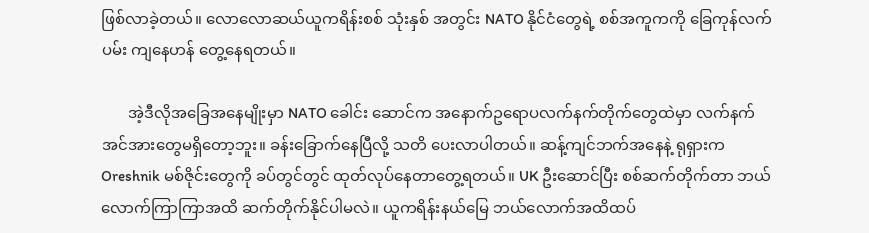ဖြစ်လာခဲ့တယ်။ လောလောဆယ်ယူကရိန်းစစ် သုံးနှစ် အတွင်း NATO နိုင်ငံတွေရဲ့ စစ်အကူကကို ခြေကုန်လက်ပမ်း ကျနေဟန် တွေ့နေရတယ်။

       အဲ့ဒီလိုအခြေအနေမျိုးမှာ NATO ခေါင်း ဆောင်က အနောက်ဥရောပလက်နက်တိုက်တွေထဲမှာ လက်နက်အင်အားတွေမရှိတော့ဘူး။ ခန်းခြောက်နေပြီလို့ သတိ ပေးလာပါတယ်။ ဆန့်ကျင်ဘက်အနေနဲ့ ရုရှားက Oreshnik မစ်ဇိုင်းတွေကို ခပ်တွင်တွင် ထုတ်လုပ်နေတာတွေ့ရတယ်။ UK ဦးဆောင်ပြီး စစ်ဆက်တိုက်တာ ဘယ်လောက်ကြာကြာအထိ ဆက်တိုက်နိုင်ပါမလဲ။ ယူကရိန်းနယ်မြေ ဘယ်လောက်အထိထပ်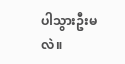ပါသွားဦးမလဲ။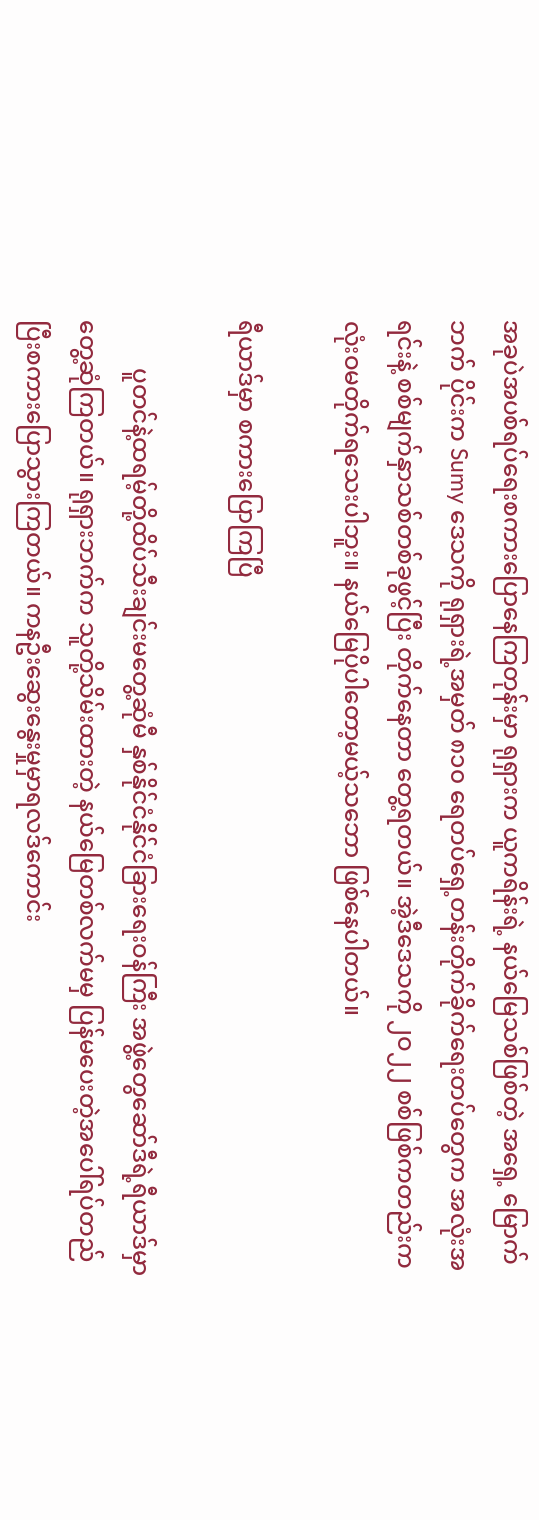အခုပဲအပစ်ရပ်ရေးစကားပြောနေကြတုန်းမှာ ရုရှားက ယူကရိန်းရဲ့ နယ်မြေသစ်ဖြစ်တဲ့ အရှေ့ မြောက်ဘက် ပိုင်းက Sumy ဒေသကို ရုရှားရဲ့အမှတ် ၈၁၀ ရေတပ်ရှေ့တန်းတိုက်ခိုက်ရေးတပ်တွေက အလုံးအရင်းနဲ့ စစ်မျက်နှာသစ်တစ်ခုဖွင့်ပြီး တိုက်နေတာ တွေ့ရတယ်။ အဲ့ဒီဒေသကို ၂ဝ၂၂ စစ်ဖြစ်ကတည်းက လုံးဝမတိုက်ရသေးပါဘူး။ နယ်မြေပိုပါတော့မယ့်သဘော ဖြစ်နေပါတယ်။

ရီယာဒ်မှာ စကားပြောကြပြီ

        ပူတင်နဲ့ထရမ့်တို့ထိပ်သီးချင်းမတွေ့ဆုံမီ နှစ်နိုင်ငံနိုင်ငံခြားရေးဝန်ကြီး အဖွဲ့တွေဆော်ဒီရဲ့ရီယာဒ်မှာတွေ့ဆုံကြတယ်။ ရုရှားဘက်က သူတို့သိမ်းထားတဲ့ နယ်မြေတစ်လက်မမှ ပြန်မပေးတဲ့အပေါ်ရပ်တည်ပြီးစကားပြောသွားကြတယ်။ ကနဦးဆွေးနွေးမှုမှာရလဒ်ကောင်း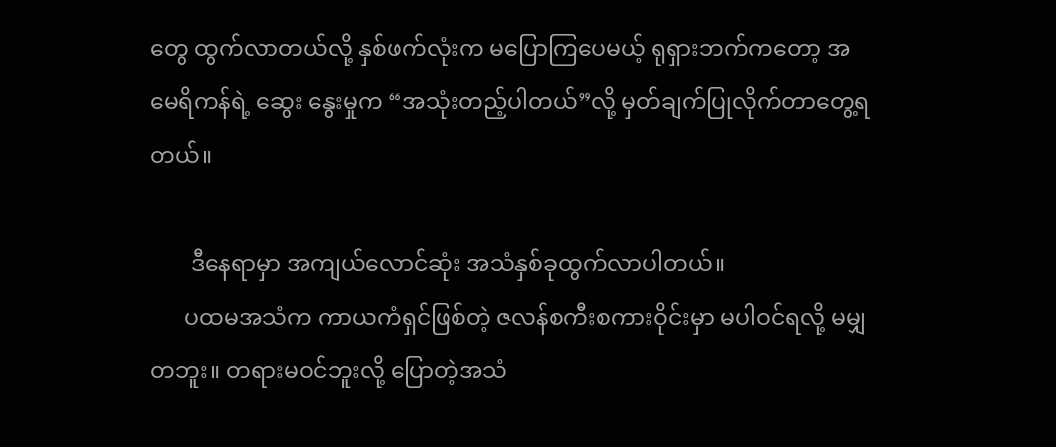တွေ ထွက်လာတယ်လို့ နှစ်ဖက်လုံးက မပြောကြပေမယ့် ရုရှားဘက်ကတော့ အမေရိကန်ရဲ့ ဆွေး နွေးမှုက “အသုံးတည့်ပါတယ်”လို့ မှတ်ချက်ပြုလိုက်တာတွေ့ရတယ်။

       ဒီနေရာမှာ အကျယ်လောင်ဆုံး အသံနှစ်ခုထွက်လာပါတယ်။
      ပထမအသံက ကာယကံရှင်ဖြစ်တဲ့ ဇလန်စကီးစကားဝိုင်းမှာ မပါဝင်ရလို့ မမျှတဘူး။ တရားမဝင်ဘူးလို့ ပြောတဲ့အသံ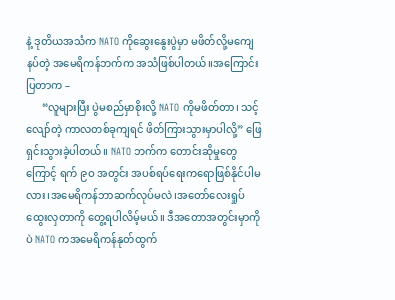နဲ့ ဒုတိယအသံက NATO ကိုဆွေးနွေးပွဲမှာ မဖိတ်လို့မကျေနပ်တဲ့ အမေရိကန်ဘက်က အသံဖြစ်ပါတယ်။အကြောင်းပြတာက –
      “လူများပြီး ပွဲမစည်မှာစိုးလို့ NATO ကိုမဖိတ်တာ၊ သင့်လျော်တဲ့ ကာလတစ်ခုကျရင် ဖိတ်ကြားသွားမှာပါလို့” ဖြေရှင်းသွားခဲ့ပါတယ်။ NATO ဘက်က တောင်းဆိုမှုတွေကြောင့် ရက် ၉ဝ အတွင်း အပစ်ရပ်ရေးကရောဖြစ်နိုင်ပါမလား၊အမေရိကန်ဘာဆက်လုပ်မလဲ၊အတော်လေးရှုပ်ထွေးလှတာကို တွေ့ရပါလိမ့်မယ်။ ဒီအတောအတွင်းမှာကိုပဲ NATO ကအမေရိကန်နုတ်ထွက်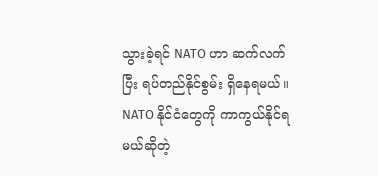သွားခဲ့ရင် NATO ဟာ ဆက်လက်ပြီး ရပ်တည်နိုင်စွမ်း ရှိနေရမယ်။ NATO နိုင်ငံတွေကို ကာကွယ်နိုင်ရမယ်ဆိုတဲ့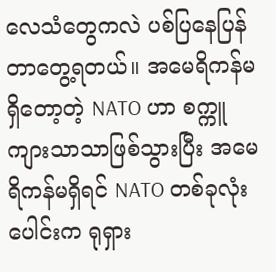လေသံတွေကလဲ ပစ်ပြနေပြန်တာတွေ့ရတယ်။ အမေရိကန်မရှိတော့တဲ့ NATO ဟာ စက္ကူကျားသာသာဖြစ်သွားပြီး အမေရိကန်မရှိရင် NATO တစ်ခုလုံးပေါင်းက ရုရှား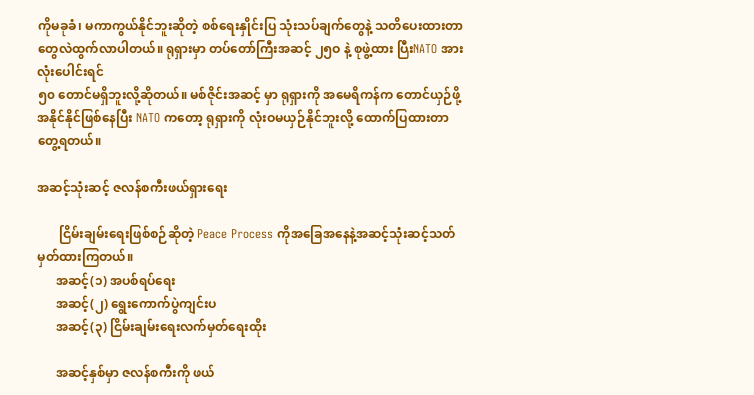ကိုမခုခံ၊ မကာကွယ်နိုင်ဘူးဆိုတဲ့ စစ်ရေးနှိုင်းပြ သုံးသပ်ချက်တွေနဲ့ သတိပေးထားတာတွေလဲထွက်လာပါတယ်။ ရုရှားမှာ တပ်တော်ကြီးအဆင့် ၂၅ဝ နဲ့ စုဖွဲ့ထား ပြီးNATO အားလုံးပေါင်းရင်
၅၀ တောင်မရှိဘူးလို့ဆိုတယ်။ မစ်ဇိုင်းအဆင့် မှာ ရုရှားကို အမေရိကန်က တောင်ယှဉ်ဖို့အနိုင်နိုင်ဖြစ်နေပြီး NATO ကတော့ ရုရှားကို လုံးဝမယှဉ်နိုင်ဘူးလို့ ထောက်ပြထားတာ တွေ့ရတယ်။

အဆင့်သုံးဆင့် ဇလန်စကီးဖယ်ရှားရေး

       ငြိမ်းချမ်းရေးဖြစ်စဉ်ဆိုတဲ့ Peace Process ကိုအခြေအနေနဲ့အဆင့်သုံးဆင့်သတ် မှတ်ထားကြတယ်။
      အဆင့်(၁) အပစ်ရပ်ရေး
      အဆင့်(၂) ရွေးကောက်ပွဲကျင်းပ
      အဆင့်(၃) ငြိမ်းချမ်းရေးလက်မှတ်ရေးထိုး

      အဆင့်နှစ်မှာ ဇလန်စကီးကို ဖယ်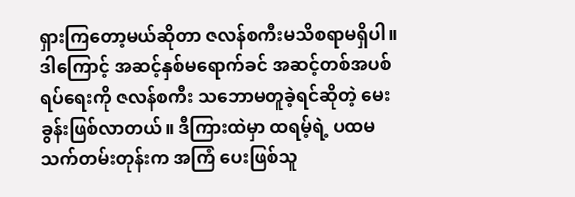ရှားကြတော့မယ်ဆိုတာ ဇလန်စကီးမသိစရာမရှိပါ။ ဒါကြောင့် အဆင့်နှစ်မရောက်ခင် အဆင့်တစ်အပစ်ရပ်ရေးကို ဇလန်စကီး သဘောမတူခဲ့ရင်ဆိုတဲ့ မေးခွန်းဖြစ်လာတယ်။ ဒီကြားထဲမှာ ထရမ့်ရဲ့ ပထမ သက်တမ်းတုန်းက အကြံ ပေးဖြစ်သူ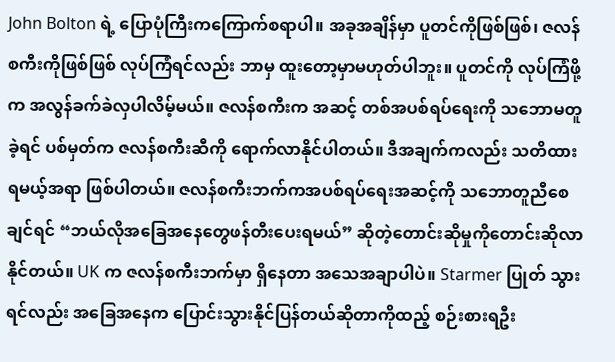John Bolton ရဲ့ ပြောပုံကြီးကကြောက်စရာပါ။ အခုအချိန်မှာ ပူတင်ကိုဖြစ်ဖြစ်၊ ဇလန်စကီးကိုဖြစ်ဖြစ် လုပ်ကြံရင်လည်း ဘာမှ ထူးတော့မှာမဟုတ်ပါဘူး။ ပူတင်ကို လုပ်ကြံဖို့က အလွန်ခက်ခဲလှပါလိမ့်မယ်။ ဇလန်စကီးက အဆင့် တစ်အပစ်ရပ်ရေးကို သဘောမတူခဲ့ရင် ပစ်မှတ်က ဇလန်စကီးဆီကို ရောက်လာနိုင်ပါတယ်။ ဒီအချက်ကလည်း သတိထားရမယ့်အရာ ဖြစ်ပါတယ်။ ဇလန်စကီးဘက်ကအပစ်ရပ်ရေးအဆင့်ကို သဘောတူညီစေချင်ရင် “ဘယ်လိုအခြေအနေတွေဖန်တီးပေးရမယ်” ဆိုတဲ့တောင်းဆိုမှုကိုတောင်းဆိုလာနိုင်တယ်။ UK က ဇလန်စကီးဘက်မှာ ရှိနေတာ အသေအချာပါပဲ။ Starmer ပြုတ် သွားရင်လည်း အခြေအနေက ပြောင်းသွားနိုင်ပြန်တယ်ဆိုတာကိုထည့် စဉ်းစားရဦး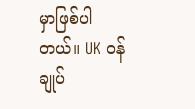မှာဖြစ်ပါတယ်။ UK ဝန်ချုပ်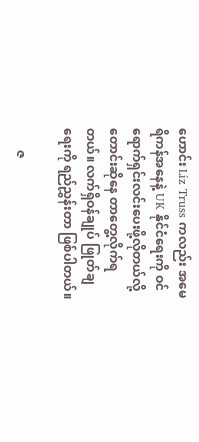ဟောင်း Liz Truss ကလည်း အမေရိကန်အနေနဲ့ UK နိုင်ငံရေးကို ဝင်ရောက်ရှင်းလင်းပေးဖို့လိုတယ်လို့ တောင်းဆိုနေ တာတွေ့လိုက်ရတယ်။ လက်ရှိဝန်ချုပ် ဖြုတ်ချရေးကို ရည်ညွှန်းတာ ဖြစ်ပါတယ်။

       ဇ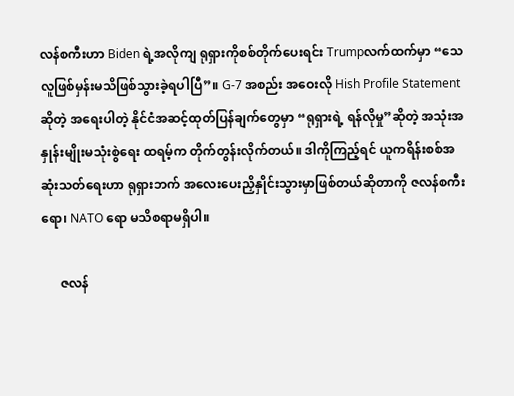လန်စကီးဟာ Biden ရဲ့အလိုကျ ရုရှားကိုစစ်တိုက်ပေးရင်း Trumpလက်ထက်မှာ “သေလူဖြစ်မှန်းမသိဖြစ်သွားခဲ့ရပါပြီ”။ G-7 အစည်း အဝေးလို Hish Profile Statement ဆိုတဲ့ အရေးပါတဲ့ နိုင်ငံအဆင့်ထုတ်ပြန်ချက်တွေမှာ “ရုရှားရဲ့ ရန်လိုမှု”ဆိုတဲ့ အသုံးအနှုန်းမျိုးမသုံးစွဲရေး ထရမ့်က တိုက်တွန်းလိုက်တယ်။ ဒါကိုကြည့်ရင် ယူကရိန်းစစ်အဆုံးသတ်ရေးဟာ ရုရှားဘက် အလေးပေးညှိနှိုင်းသွားမှာဖြစ်တယ်ဆိုတာကို ဇလန်စကီးရော၊ NATO ရော မသိစရာမရှိပါ။

      ဇလန်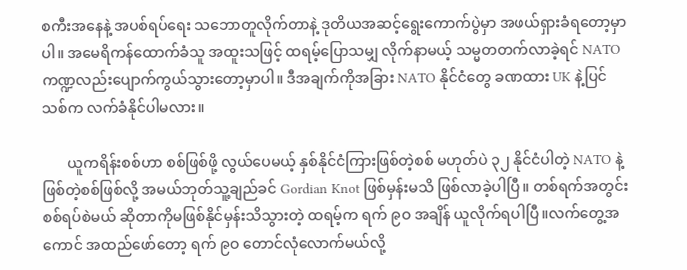စကီးအနေနဲ့ အပစ်ရပ်ရေး သဘောတူလိုက်တာနဲ့ ဒုတိယအဆင့်ရွေးကောက်ပွဲမှာ အဖယ်ရှားခံရတော့မှာပါ။ အမေရိကန်ထောက်ခံသူ အထူးသဖြင့် ထရမ့်ပြောသမျှ လိုက်နာမယ့် သမ္မတတက်လာခဲ့ရင် NATO ကဏ္ဍလည်းပျောက်ကွယ်သွားတော့မှာပါ။ ဒီအချက်ကိုအခြား NATO နိုင်ငံတွေ ခဏထား UK နဲ့ပြင်သစ်က လက်ခံနိုင်ပါမလား။

       ယူကရိန်းစစ်ဟာ စစ်ဖြစ်ဖို့ လွယ်ပေမယ့် နှစ်နိုင်ငံကြားဖြစ်တဲ့စစ် မဟုတ်ပဲ ၃၂ နိုင်ငံပါတဲ့ NATO နဲ့ဖြစ်တဲ့စစ်ဖြစ်လို့ အမယ်ဘုတ်သူ့ချည်ခင် Gordian Knot ဖြစ်မှန်းမသိ ဖြစ်လာခဲ့ပါပြီ။ တစ်ရက်အတွင်း စစ်ရပ်စဲမယ် ဆိုတာကိုမဖြစ်နိုင်မှန်းသိသွားတဲ့ ထရမ့်က ရက် ၉ဝ အချိန် ယူလိုက်ရပါပြီ။လက်တွေ့အကောင် အထည်ဖော်တော့ ရက် ၉ဝ တောင်လုံလောက်မယ်လို့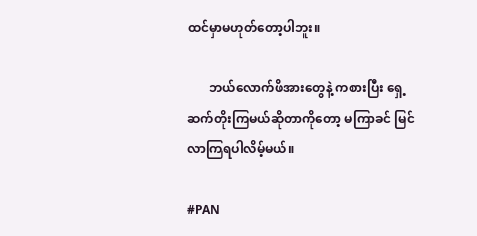ထင်မှာမဟုတ်တော့ပါဘူး။

       ဘယ်လောက်ဖိအားတွေနဲ့ ကစားပြီး ရှေ့ ဆက်တိုးကြမယ်ဆိုတာကိုတော့ မကြာခင် မြင်လာကြရပါလိမ့်မယ်။

#PAN